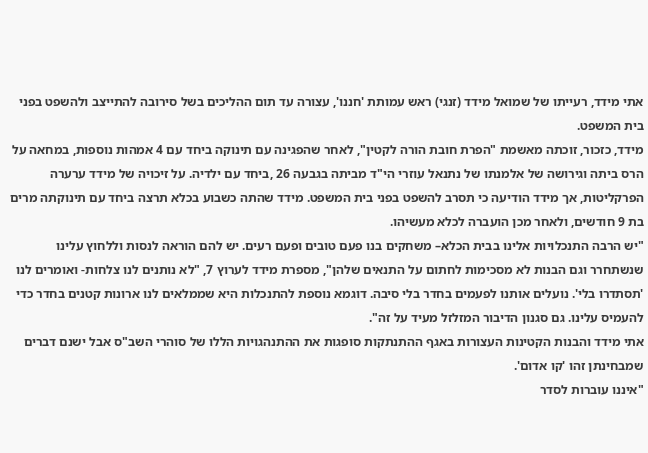אתי מידד, רעייתו של שמואל מידד (זנגי) ראש עמותת 'חננו', עצורה עד תום ההליכים בשל סירובה להתייצב ולהשפט בפני בית המשפט.
מידד, כזכור, זוכתה מאשמת "הפרת חובת הורה לקטין", לאחר שהפגינה עם תינוקה ביחד עם 4 אמהות נוספות, במחאה על הרס ביתה וגירושה של אלמנתו של נתנאל עוזרי הי"ד מביתה בגבעה 26 ,ביחד עם ילדיה. על זיכויה של מידד ערערה הפרקליטות, אך מידד הודיעה כי תסרב להשפט בפני בית המשפט. מידד שהתה כשבוע בכלא תרצה ביחד עם תינוקתה מרים בת 9 חודשים, ולאחר מכן הועברה לכלא מעשיהו.
"יש הרבה התנכלויות אלינו בבית הכלא– משחקים בנו פעם טובים ופעם רעים. יש להם הוראה לנסות וללחוץ עלינו שנשתחרר וגם הבנות לא מסכימות לחתום על התנאים שלהן", מספרת מידד לערוץ 7, "לא נותנים לנו צלחות- ואומרים לנו 'תסתדרו בלי'. נועלים אותנו לפעמים בחדר בלי סיבה. דוגמא נוספת להתנכלות היא שממלאים לנו ארונות קטנים בחדר כדי להעמיס עלינו. גם סגנון הדיבור המזלזל מעיד על זה".
אתי מידד והבנות הקטינות העצורות באגף ההתנתקות סופגות את ההתנהגויות הללו של סוהרי השב"ס אבל ישנם דברים שמבחינתן זהו 'קו אדום'.
"איננו עוברות לסדר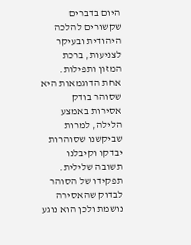היום בדברים שקשורים להלכה היהודית ובעיקר לצניעות, ברכת המזון ותפילות.
אחת הדוגמאות היא שסוהר בודק אסירות באמצע הלילה, למרות שביקשנו שסוהרות יבדקו וקיבלנו תשובה שלילית. תפקידו של הסוהר לבדוק שהאסירה נושמת ולכן הוא נוגע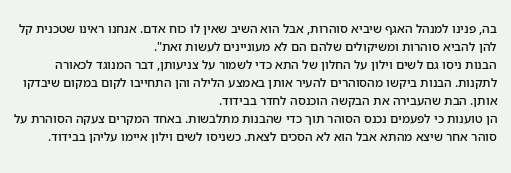בה, פנינו למנהל האגף שיביא סוהרות, אבל הוא השיב שאין לו כוח אדם. אנחנו ראינו שטכנית קל להן להביא סוהרות ומשיקולים שלהם הם לא מעוניינים לעשות זאת".
הבנות ניסו גם לשים וילון על החלון של התא כדי לשמור על צניעותן, דבר המנוגד לכאורה לתקנות. הבנות ביקשו מהסוהרים להעיר אותן באמצע הלילה והן התחייבו לקום במקום שיבדקו אותן. הבת שהעבירה את הבקשה הוכנסה לחדר בבידוד.
הן טוענות כי לפעמים נכנס הסוהר תוך כדי שהבנות מתלבשות. באחד המקרים צעקה הסוהרת על סוהר אחר שיצא מהתא אבל הוא לא הסכים לצאת. כשניסו לשים וילון איימו עליהן בבידוד.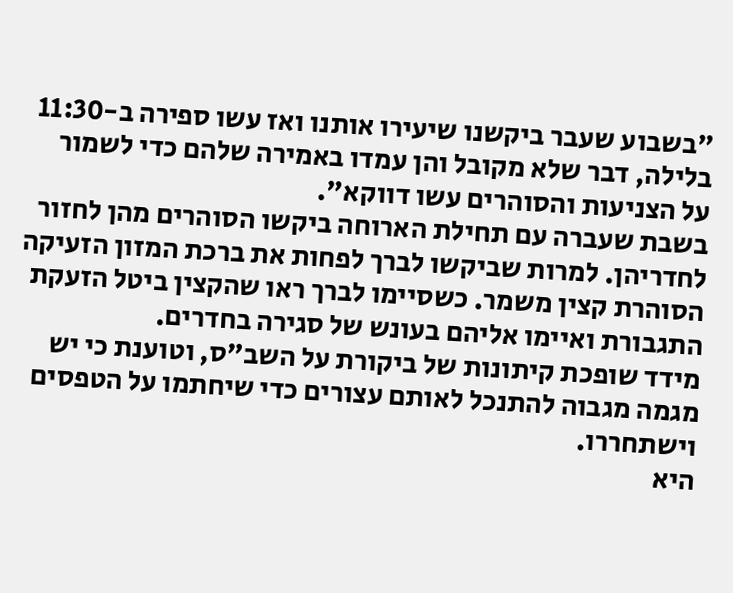"בשבוע שעבר ביקשנו שיעירו אותנו ואז עשו ספירה ב-11:30 בלילה, דבר שלא מקובל והן עמדו באמירה שלהם כדי לשמור על הצניעות והסוהרים עשו דווקא".
בשבת שעברה עם תחילת הארוחה ביקשו הסוהרים מהן לחזור לחדריהן. למרות שביקשו לברך לפחות את ברכת המזון הזעיקה הסוהרת קצין משמר. כשסיימו לברך ראו שהקצין ביטל הזעקת התגבורת ואיימו אליהם בעונש של סגירה בחדרים.
מידד שופכת קיתונות של ביקורת על השב"ס, וטוענת כי יש מגמה מגבוה להתנכל לאותם עצורים כדי שיחתמו על הטפסים וישתחררו.
היא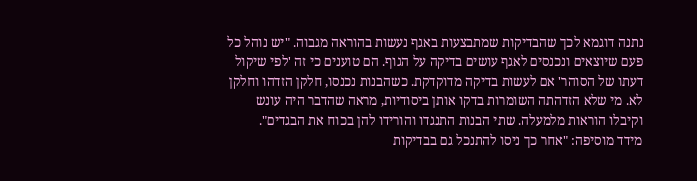נתנה דוגמא לכך שהבדיקות שמתבצעות באגף נעשות בהוראה מגבוה. "יש נוהל כל פעם שיוצאים ונכנסים לאגף עושים בדיקה על הגוף. הם טוענים כי זה 'לפי שיקול דעתו של הסוהר' אם לעשות בדיקה מדוקדקת. כשהבנות נכנסו, חלקן הזדהו וחלקן לא. מי שלא הזדהתה השומרות בדקו אותן ביסודיות, מראה שהדבר היה עונש וקיבלו הוראות מלמעלה. שתי הבנות התנגדו והורידו להן בכוח את הבגדים".
מידד מוסיפה: "אחר כך ניסו להתנכל גם בבדיקות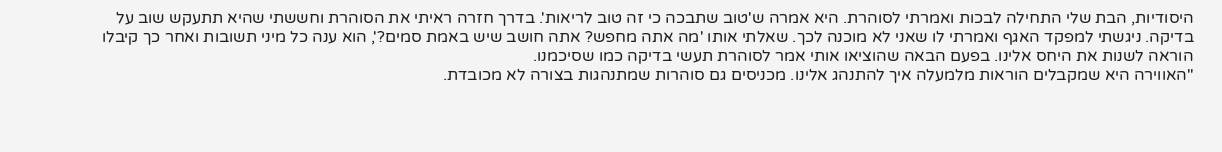היסודיות, הבת שלי התחילה לבכות ואמרתי לסוהרת. היא אמרה ש'טוב שתבכה כי זה טוב לריאות'. בדרך חזרה ראיתי את הסוהרת וחששתי שהיא תתעקש שוב על בדיקה. ניגשתי למפקד האגף ואמרתי לו שאני לא מוכנה לכך. שאלתי אותו 'מה אתה מחפש? אתה חושב שיש באמת סמים?', הוא ענה כל מיני תשובות ואחר כך קיבלו הוראה לשנות את היחס אלינו. בפעם הבאה שהוציאו אותי אמר לסוהרת תעשי בדיקה כמו שסיכמנו.
"האווירה היא שמקבלים הוראות מלמעלה איך להתנהג אלינו. מכניסים גם סוהרות שמתנהגות בצורה לא מכובדת.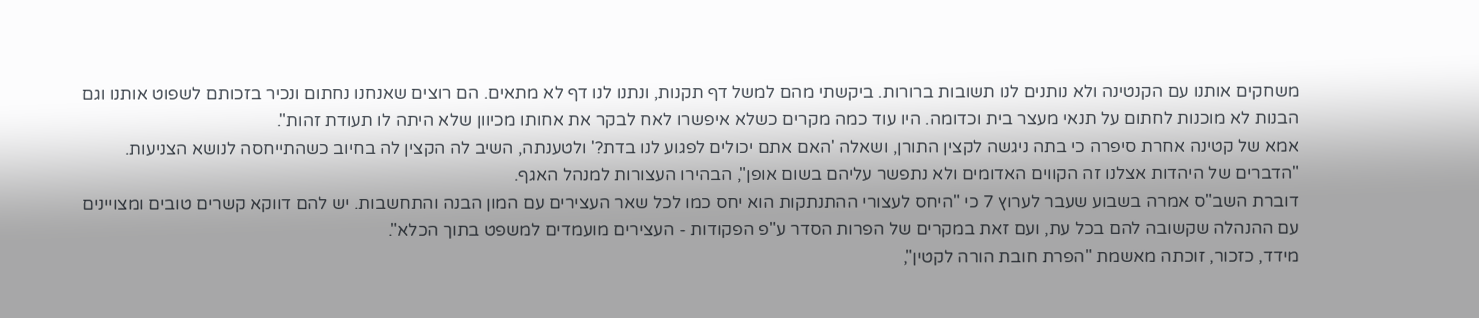משחקים אותנו עם הקנטינה ולא נותנים לנו תשובות ברורות. ביקשתי מהם למשל דף תקנות, ונתנו לנו דף לא מתאים. הם רוצים שאנחנו נחתום ונכיר בזכותם לשפוט אותנו וגם הבנות לא מוכנות לחתום על תנאי מעצר בית וכדומה. היו עוד כמה מקרים כשלא איפשרו לאח לבקר את אחותו מכיוון שלא היתה לו תעודת זהות".
אמא של קטינה אחרת סיפרה כי בתה ניגשה לקצין התורן, ושאלה 'האם אתם יכולים לפגוע לנו בדת?' ולטענתה, השיב לה הקצין לה בחיוב כשהתייחסה לנושא הצניעות. "הדברים של היהדות אצלנו זה הקווים האדומים ולא נתפשר עליהם בשום אופן", הבהירו העצורות למנהל האגף.
דוברת השב"ס אמרה בשבוע שעבר לערוץ 7 כי "היחס לעצורי ההתנתקות הוא יחס כמו לכל שאר העצירים עם המון הבנה והתחשבות. יש להם דווקא קשרים טובים ומצויינים עם ההנהלה שקשובה להם בכל עת, ועם זאת במקרים של הפרות הסדר ע"פ הפקודות - העצירים מועמדים למשפט בתוך הכלא".
מידד, כזכור, זוכתה מאשמת "הפרת חובת הורה לקטין",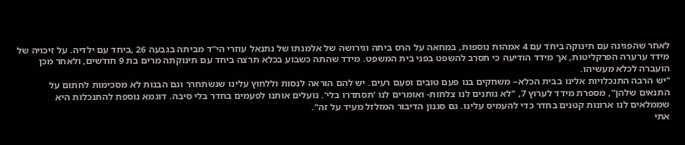לאחר שהפגינה עם תינוקה ביחד עם 4 אמהות נוספות, במחאה על הרס ביתה וגירושה של אלמנתו של נתנאל עוזרי הי"ד מביתה בגבעה 26 ,ביחד עם ילדיה. על זיכויה של מידד ערערה הפרקליטות, אך מידד הודיעה כי תסרב להשפט בפני בית המשפט. מידד שהתה כשבוע בכלא תרצה ביחד עם תינוקתה מרים בת 9 חודשים, ולאחר מכן הועברה לכלא מעשיהו.
"יש הרבה התנכלויות אלינו בבית הכלא– משחקים בנו פעם טובים ופעם רעים. יש להם הוראה לנסות וללחוץ עלינו שנשתחרר וגם הבנות לא מסכימות לחתום על התנאים שלהן", מספרת מידד לערוץ 7, "לא נותנים לנו צלחות- ואומרים לנו 'תסתדרו בלי'. נועלים אותנו לפעמים בחדר בלי סיבה. דוגמא נוספת להתנכלות היא שממלאים לנו ארונות קטנים בחדר כדי להעמיס עלינו. גם סגנון הדיבור המזלזל מעיד על זה".
אתי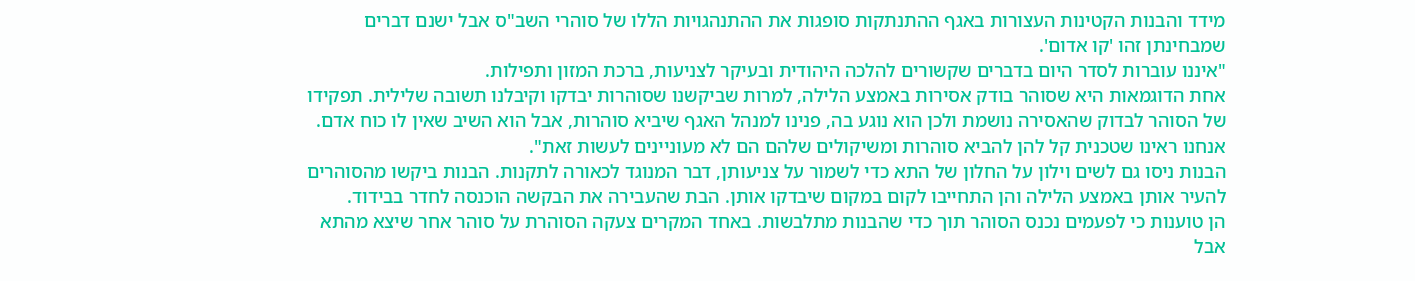מידד והבנות הקטינות העצורות באגף ההתנתקות סופגות את ההתנהגויות הללו של סוהרי השב"ס אבל ישנם דברים שמבחינתן זהו 'קו אדום'.
"איננו עוברות לסדר היום בדברים שקשורים להלכה היהודית ובעיקר לצניעות, ברכת המזון ותפילות.
אחת הדוגמאות היא שסוהר בודק אסירות באמצע הלילה, למרות שביקשנו שסוהרות יבדקו וקיבלנו תשובה שלילית. תפקידו של הסוהר לבדוק שהאסירה נושמת ולכן הוא נוגע בה, פנינו למנהל האגף שיביא סוהרות, אבל הוא השיב שאין לו כוח אדם. אנחנו ראינו שטכנית קל להן להביא סוהרות ומשיקולים שלהם הם לא מעוניינים לעשות זאת".
הבנות ניסו גם לשים וילון על החלון של התא כדי לשמור על צניעותן, דבר המנוגד לכאורה לתקנות. הבנות ביקשו מהסוהרים להעיר אותן באמצע הלילה והן התחייבו לקום במקום שיבדקו אותן. הבת שהעבירה את הבקשה הוכנסה לחדר בבידוד.
הן טוענות כי לפעמים נכנס הסוהר תוך כדי שהבנות מתלבשות. באחד המקרים צעקה הסוהרת על סוהר אחר שיצא מהתא אבל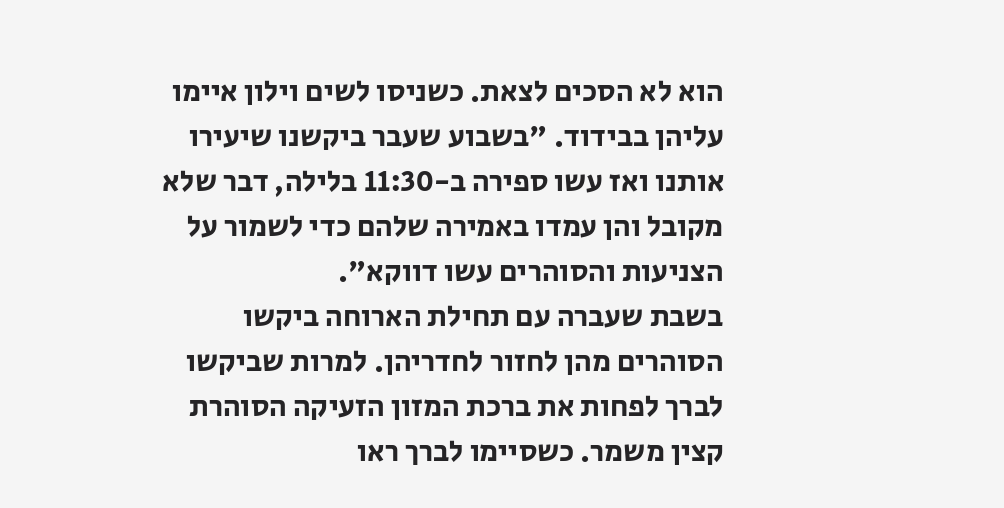הוא לא הסכים לצאת. כשניסו לשים וילון איימו עליהן בבידוד. "בשבוע שעבר ביקשנו שיעירו אותנו ואז עשו ספירה ב-11:30 בלילה, דבר שלא מקובל והן עמדו באמירה שלהם כדי לשמור על הצניעות והסוהרים עשו דווקא".
בשבת שעברה עם תחילת הארוחה ביקשו הסוהרים מהן לחזור לחדריהן. למרות שביקשו לברך לפחות את ברכת המזון הזעיקה הסוהרת קצין משמר. כשסיימו לברך ראו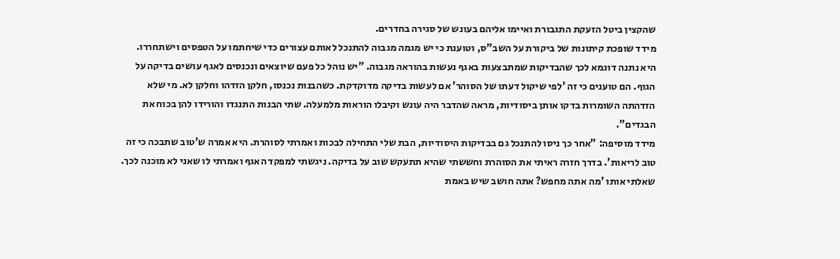שהקצין ביטל הזעקת התגבורת ואיימו אליהם בעונש של סגירה בחדרים.
מידד שופכת קיתונות של ביקורת על השב"ס, וטוענת כי יש מגמה מגבוה להתנכל לאותם עצורים כדי שיחתמו על הטפסים וישתחררו.
היא נתנה דוגמא לכך שהבדיקות שמתבצעות באגף נעשות בהוראה מגבוה. "יש נוהל כל פעם שיוצאים ונכנסים לאגף עושים בדיקה על הגוף. הם טוענים כי זה 'לפי שיקול דעתו של הסוהר' אם לעשות בדיקה מדוקדקת. כשהבנות נכנסו, חלקן הזדהו וחלקן לא. מי שלא הזדהתה השומרות בדקו אותן ביסודיות, מראה שהדבר היה עונש וקיבלו הוראות מלמעלה. שתי הבנות התנגדו והורידו להן בכוח את הבגדים".
מידד מוסיפה: "אחר כך ניסו להתנכל גם בבדיקות היסודיות, הבת שלי התחילה לבכות ואמרתי לסוהרת. היא אמרה ש'טוב שתבכה כי זה טוב לריאות'. בדרך חזרה ראיתי את הסוהרת וחששתי שהיא תתעקש שוב על בדיקה. ניגשתי למפקד האגף ואמרתי לו שאני לא מוכנה לכך. שאלתי אותו 'מה אתה מחפש? אתה חושב שיש באמת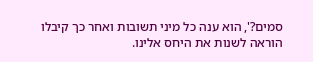סמים?', הוא ענה כל מיני תשובות ואחר כך קיבלו הוראה לשנות את היחס אלינו.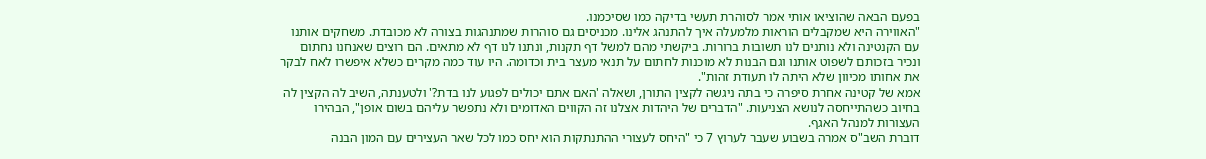בפעם הבאה שהוציאו אותי אמר לסוהרת תעשי בדיקה כמו שסיכמנו.
"האווירה היא שמקבלים הוראות מלמעלה איך להתנהג אלינו. מכניסים גם סוהרות שמתנהגות בצורה לא מכובדת. משחקים אותנו עם הקנטינה ולא נותנים לנו תשובות ברורות. ביקשתי מהם למשל דף תקנות, ונתנו לנו דף לא מתאים. הם רוצים שאנחנו נחתום ונכיר בזכותם לשפוט אותנו וגם הבנות לא מוכנות לחתום על תנאי מעצר בית וכדומה. היו עוד כמה מקרים כשלא איפשרו לאח לבקר את אחותו מכיוון שלא היתה לו תעודת זהות".
אמא של קטינה אחרת סיפרה כי בתה ניגשה לקצין התורן, ושאלה 'האם אתם יכולים לפגוע לנו בדת?' ולטענתה, השיב לה הקצין לה בחיוב כשהתייחסה לנושא הצניעות. "הדברים של היהדות אצלנו זה הקווים האדומים ולא נתפשר עליהם בשום אופן", הבהירו העצורות למנהל האגף.
דוברת השב"ס אמרה בשבוע שעבר לערוץ 7 כי "היחס לעצורי ההתנתקות הוא יחס כמו לכל שאר העצירים עם המון הבנה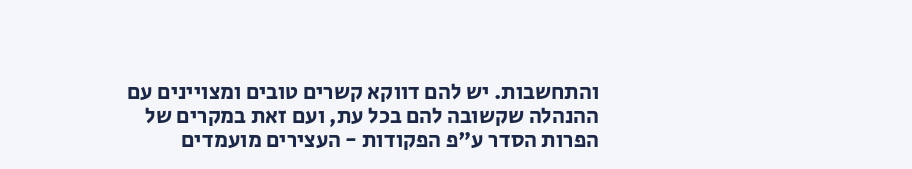והתחשבות. יש להם דווקא קשרים טובים ומצויינים עם ההנהלה שקשובה להם בכל עת, ועם זאת במקרים של הפרות הסדר ע"פ הפקודות - העצירים מועמדים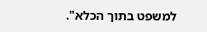למשפט בתוך הכלא".